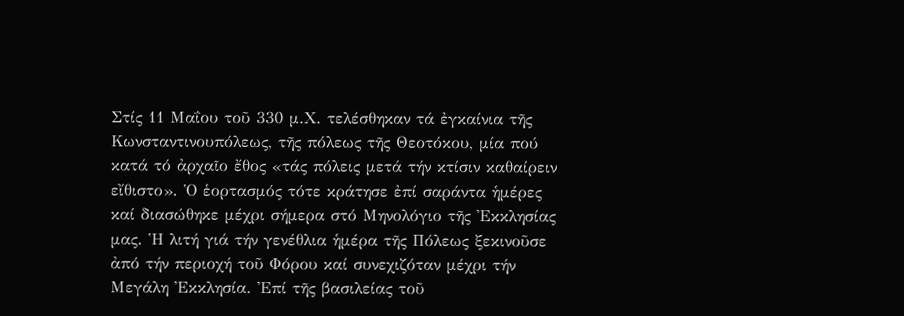Στίς 11 Μαΐου τοῦ 330 μ.Χ. τελέσθηκαν τά ἐγκαίνια τῆς Κωνσταντινουπόλεως, τῆς πόλεως τῆς Θεοτόκου, μία πού κατά τό ἀρχαῖο ἔθος «τάς πόλεις μετά τήν κτίσιν καθαίρειν εἴθιστο». Ὁ ἑορτασμός τότε κράτησε ἐπί σαράντα ἡμέρες καί διασώθηκε μέχρι σήμερα στό Μηνολόγιο τῆς Ἐκκλησίας μας. Ἡ λιτή γιά τήν γενέθλια ἡμέρα τῆς Πόλεως ξεκινοῦσε ἀπό τήν περιοχή τοῦ Φόρου καί συνεχιζόταν μέχρι τήν Μεγάλη Ἐκκλησία. Ἐπί τῆς βασιλείας τοῦ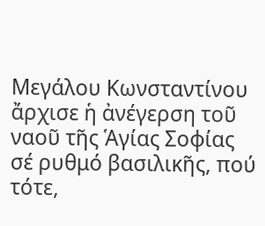Μεγάλου Κωνσταντίνου ἄρχισε ἡ ἀνέγερση τοῦ ναοῦ τῆς Ἁγίας Σοφίας σέ ρυθμό βασιλικῆς, πού τότε,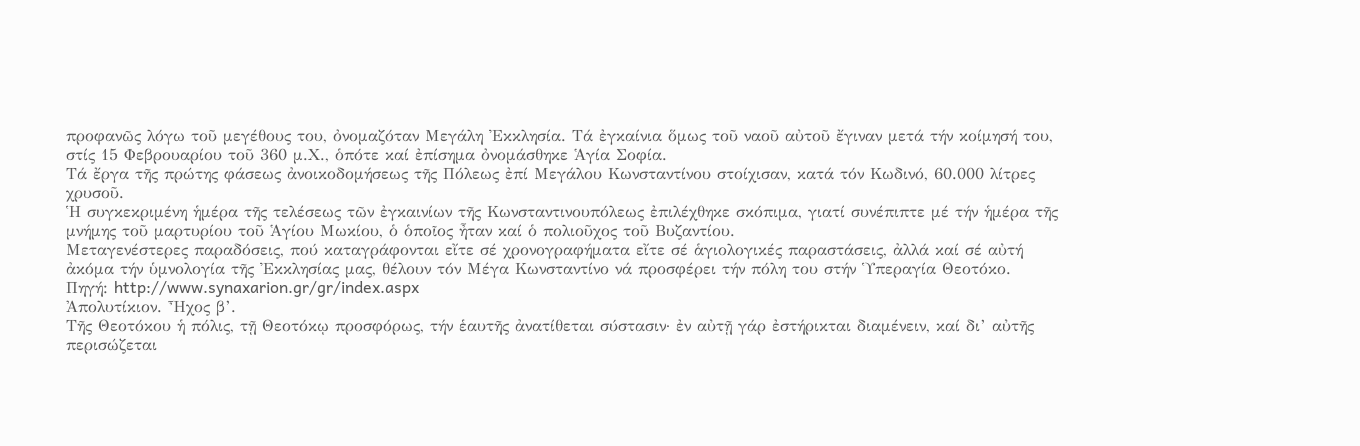προφανῶς λόγω τοῦ μεγέθους του, ὀνομαζόταν Μεγάλη Ἐκκλησία. Τά ἐγκαίνια ὅμως τοῦ ναοῦ αὐτοῦ ἔγιναν μετά τήν κοίμησή του, στίς 15 Φεβρουαρίου τοῦ 360 μ.Χ., ὁπότε καί ἐπίσημα ὀνομάσθηκε Ἁγία Σοφία.
Τά ἔργα τῆς πρώτης φάσεως ἀνοικοδομήσεως τῆς Πόλεως ἐπί Μεγάλου Κωνσταντίνου στοίχισαν, κατά τόν Κωδινό, 60.000 λίτρες χρυσοῦ.
Ἡ συγκεκριμένη ἡμέρα τῆς τελέσεως τῶν ἐγκαινίων τῆς Κωνσταντινουπόλεως ἐπιλέχθηκε σκόπιμα, γιατί συνέπιπτε μέ τήν ἡμέρα τῆς μνήμης τοῦ μαρτυρίου τοῦ Ἁγίου Μωκίου, ὁ ὁποῖος ἦταν καί ὁ πολιοῦχος τοῦ Βυζαντίου.
Μεταγενέστερες παραδόσεις, πού καταγράφονται εἴτε σέ χρονογραφήματα εἴτε σέ ἁγιολογικές παραστάσεις, ἀλλά καί σέ αὐτή ἀκόμα τήν ὑμνολογία τῆς Ἐκκλησίας μας, θέλουν τόν Μέγα Κωνσταντίνο νά προσφέρει τήν πόλη του στήν Ὑπεραγία Θεοτόκο.
Πηγή: http://www.synaxarion.gr/gr/index.aspx
Ἀπολυτίκιον. Ἦχος β’.
Τῆς Θεοτόκου ἡ πόλις, τῇ Θεοτόκῳ προσφόρως, τήν ἑαυτῆς ἀνατίθεται σύστασιν· ἐν αὐτῇ γάρ ἐστήρικται διαμένειν, καί δι’ αὐτῆς περισώζεται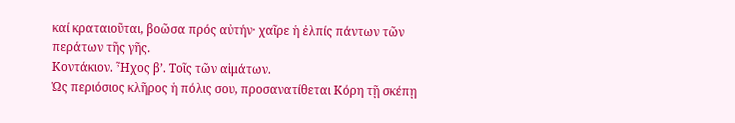καί κραταιοῦται, βοῶσα πρός αὐτήν· χαῖρε ἡ ἐλπίς πάντων τῶν περάτων τῆς γῆς.
Κοντάκιον. Ἦχος β’. Τοῖς τῶν αἱμάτων.
Ὡς περιόσιος κλῆρος ἡ πόλις σου, προσανατίθεται Κόρη τῇ σκέπῃ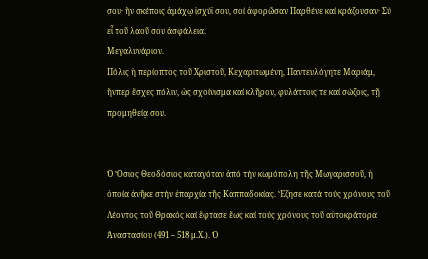σου· ἣν σκέποις ἀμάχῳ ἰσχύϊ σου, σοί ἀφορῶσαν Παρθένε καί κράζουσαν· Σύ εἶ τοῦ λαοῦ σου ἀσφάλεια.
Μεγαλυνάριον.
Πόλις ἡ περίοπτος τοῦ Χριστοῦ, Κεχαριτωμένη, Παντευλόγητε Μαριάμ, ἥνπερ ἔσχες πόλιν, ὡς σχοίνισμα καί κλῆρον, φυλάττοις τε καί σώζοις, τῇ προμηθείᾳ σου.


Ὁ Ὅσιος Θεοδόσιος καταγόταν ἀπό τήν κωμόπολη τῆς Μωγαρισσοῦ, ἡ ὁποία ἀνῆκε στήν ἐπαρχία τῆς Καππαδοκίας. Ἔζησε κατά τούς χρόνους τοῦ Λέοντος τοῦ Θρακός καί ἔφτασε ἕως καί τούς χρόνους τοῦ αὐτοκράτορα Ἀναστασίου (491 – 518 μ.Χ.). Ὁ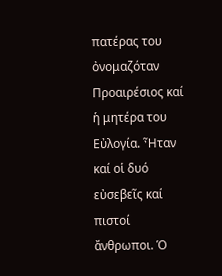πατέρας του ὀνομαζόταν Προαιρέσιος καί ἡ μητέρα του Εὐλογία. Ἦταν καί οἱ δυό εὐσεβεῖς καί πιστοί ἄνθρωποι. Ὁ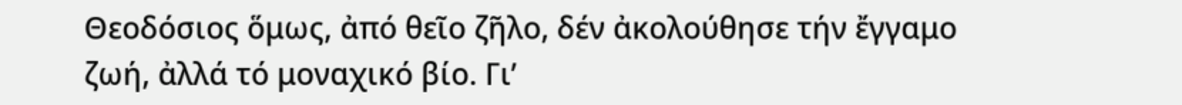Θεοδόσιος ὅμως, ἀπό θεῖο ζῆλο, δέν ἀκολούθησε τήν ἔγγαμο ζωή, ἀλλά τό μοναχικό βίο. Γι’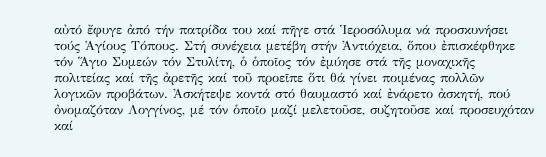αὐτό ἔφυγε ἀπό τήν πατρίδα του καί πῆγε στά Ἱεροσόλυμα νά προσκυνήσει τούς Ἁγίους Τόπους. Στή συνέχεια μετέβη στήν Ἀντιόχεια, ὅπου ἐπισκέφθηκε τόν Ἅγιο Συμεών τόν Στυλίτη, ὁ ὁποῖος τόν ἐμύησε στά τῆς μοναχικῆς πολιτείας καί τῆς ἀρετῆς καί τοῦ προεῖπε ὅτι θά γίνει ποιμένας πολλῶν λογικῶν προβάτων. Ἀσκήτεψε κοντά στό θαυμαστό καί ἐνάρετο ἀσκητή, πού ὀνομαζόταν Λογγίνος, μέ τόν ὁποῖο μαζί μελετοῦσε, συζητοῦσε καί προσευχόταν καί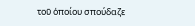τοῦ ὁποίου σπούδαζε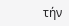τήν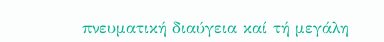πνευματική διαύγεια καί τή μεγάλη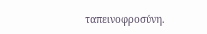ταπεινοφροσύνη.